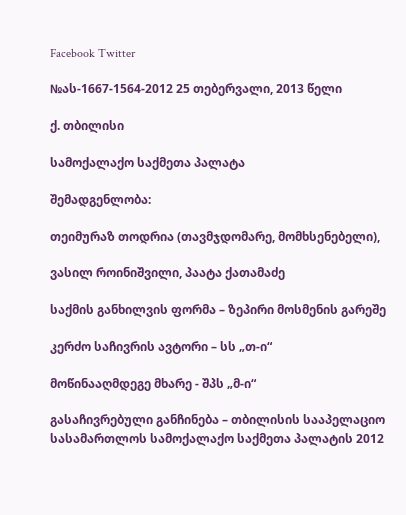Facebook Twitter

№ას-1667-1564-2012 25 თებერვალი, 2013 წელი

ქ. თბილისი

სამოქალაქო საქმეთა პალატა

შემადგენლობა:

თეიმურაზ თოდრია (თავმჯდომარე, მომხსენებელი),

ვასილ როინიშვილი, პაატა ქათამაძე

საქმის განხილვის ფორმა – ზეპირი მოსმენის გარეშე

კერძო საჩივრის ავტორი – სს „თ-ი“

მოწინააღმდეგე მხარე - შპს „მ-ი“

გასაჩივრებული განჩინება – თბილისის სააპელაციო სასამართლოს სამოქალაქო საქმეთა პალატის 2012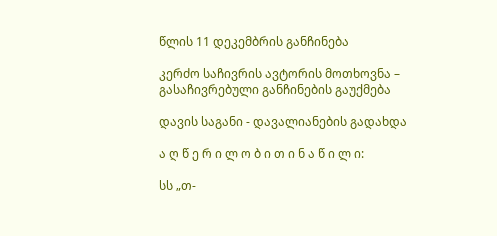წლის 11 დეკემბრის განჩინება

კერძო საჩივრის ავტორის მოთხოვნა – გასაჩივრებული განჩინების გაუქმება

დავის საგანი - დავალიანების გადახდა

ა ღ წ ე რ ი ლ ო ბ ი თ ი ნ ა წ ი ლ ი:

სს „თ-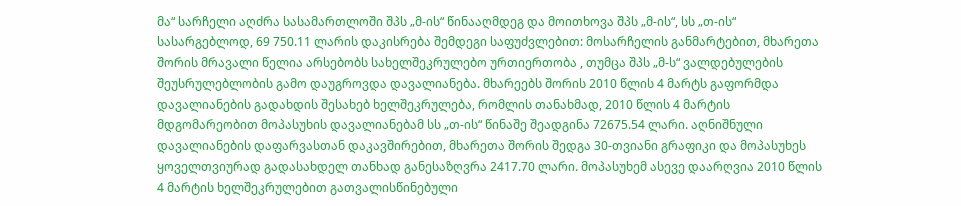მა“ სარჩელი აღძრა სასამართლოში შპს „მ-ის“ წინააღმდეგ და მოითხოვა შპს „მ-ის“, სს „თ-ის“ სასარგებლოდ, 69 750.11 ლარის დაკისრება შემდეგი საფუძვლებით: მოსარჩელის განმარტებით, მხარეთა შორის მრავალი წელია არსებობს სახელშეკრულებო ურთიერთობა , თუმცა შპს „მ-ს“ ვალდებულების შეუსრულებლობის გამო დაუგროვდა დავალიანება. მხარეებს შორის 2010 წლის 4 მარტს გაფორმდა დავალიანების გადახდის შესახებ ხელშეკრულება, რომლის თანახმად, 2010 წლის 4 მარტის მდგომარეობით მოპასუხის დავალიანებამ სს „თ-ის“ წინაშე შეადგინა 72675.54 ლარი. აღნიშნული დავალიანების დაფარვასთან დაკავშირებით, მხარეთა შორის შედგა 30-თვიანი გრაფიკი და მოპასუხეს ყოველთვიურად გადასახდელ თანხად განესაზღვრა 2417.70 ლარი. მოპასუხემ ასევე დაარღვია 2010 წლის 4 მარტის ხელშეკრულებით გათვალისწინებული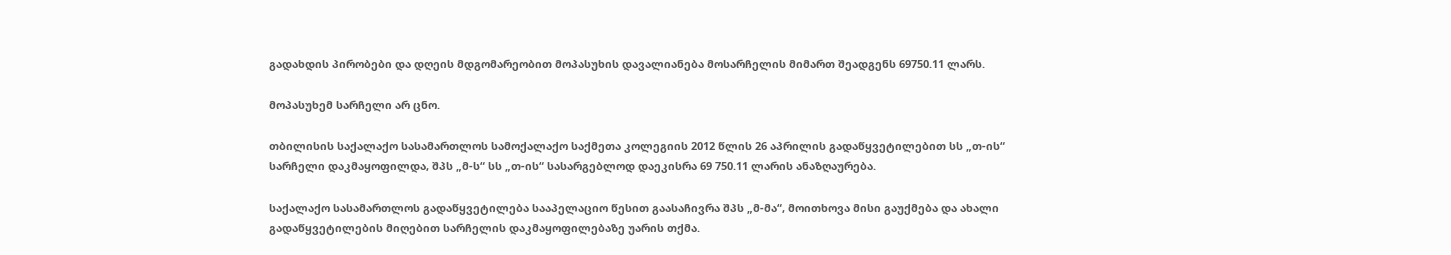გადახდის პირობები და დღეის მდგომარეობით მოპასუხის დავალიანება მოსარჩელის მიმართ შეადგენს 69750.11 ლარს.

მოპასუხემ სარჩელი არ ცნო.

თბილისის საქალაქო სასამართლოს სამოქალაქო საქმეთა კოლეგიის 2012 წლის 26 აპრილის გადაწყვეტილებით სს „თ-ის“ სარჩელი დაკმაყოფილდა, შპს „მ-ს“ სს „თ-ის“ სასარგებლოდ დაეკისრა 69 750.11 ლარის ანაზღაურება.

საქალაქო სასამართლოს გადაწყვეტილება სააპელაციო წესით გაასაჩივრა შპს „მ-მა“, მოითხოვა მისი გაუქმება და ახალი გადაწყვეტილების მიღებით სარჩელის დაკმაყოფილებაზე უარის თქმა.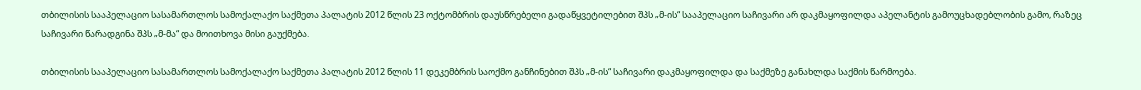თბილისის სააპელაციო სასამართლოს სამოქალაქო საქმეთა პალატის 2012 წლის 23 ოქტომბრის დაუსწრებელი გადაწყვეტილებით შპს „მ-ის“ სააპელაციო საჩივარი არ დაკმაყოფილდა აპელანტის გამოუცხადებლობის გამო, რაზეც საჩივარი წარადგინა შპს „მ-მა“ და მოითხოვა მისი გაუქმება.

თბილისის სააპელაციო სასამართლოს სამოქალაქო საქმეთა პალატის 2012 წლის 11 დეკემბრის საოქმო განჩინებით შპს „მ-ის“ საჩივარი დაკმაყოფილდა და საქმეზე განახლდა საქმის წარმოება.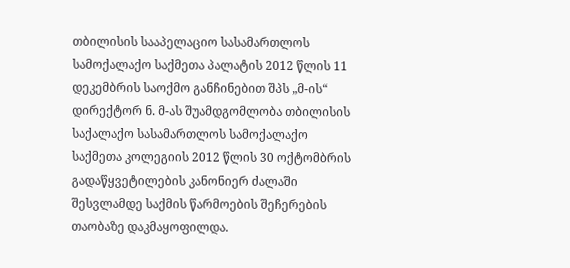თბილისის სააპელაციო სასამართლოს სამოქალაქო საქმეთა პალატის 2012 წლის 11 დეკემბრის საოქმო განჩინებით შპს „მ-ის“ დირექტორ ნ. მ-ას შუამდგომლობა თბილისის საქალაქო სასამართლოს სამოქალაქო საქმეთა კოლეგიის 2012 წლის 30 ოქტომბრის გადაწყვეტილების კანონიერ ძალაში შესვლამდე საქმის წარმოების შეჩერების თაობაზე დაკმაყოფილდა.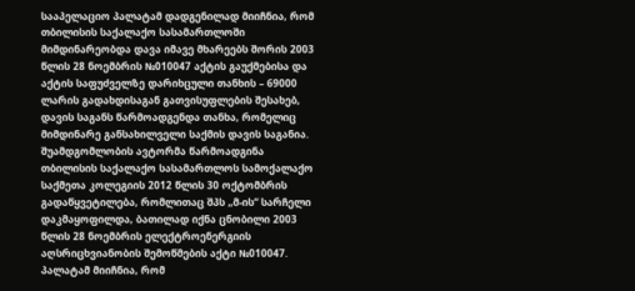სააპელაციო პალატამ დადგენილად მიიჩნია, რომ თბილისის საქალაქო სასამართლოში მიმდინარეობდა დავა იმავე მხარეებს შორის 2003 წლის 28 ნოემბრის №010047 აქტის გაუქმებისა და აქტის საფუძველზე დარიხცული თანხის – 69000 ლარის გადახდისაგან გათვისუფლების შესახებ, დავის საგანს წარმოადგენდა თანხა, რომელიც მიმდინარე განსახილველი საქმის დავის საგანია. შუამდგომლობის ავტორმა წარმოადგინა თბილისის საქალაქო სასამართლოს სამოქალაქო საქმეთა კოლეგიის 2012 წლის 30 ოქტომბრის გადაწყვეტილება, რომლითაც შპს „მ-ის“ სარჩელი დაკმაყოფილდა, ბათილად იქნა ცნობილი 2003 წლის 28 ნოემბრის ელექტროენერგიის აღსრიცხვიანობის შემოწმების აქტი №010047. პალატამ მიიჩნია, რომ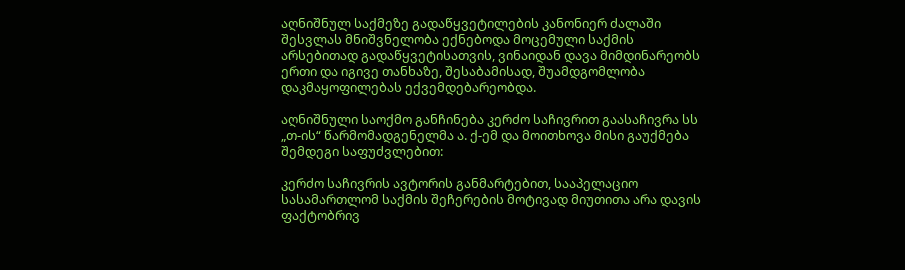აღნიშნულ საქმეზე გადაწყვეტილების კანონიერ ძალაში შესვლას მნიშვნელობა ექნებოდა მოცემული საქმის არსებითად გადაწყვეტისათვის, ვინაიდან დავა მიმდინარეობს ერთი და იგივე თანხაზე, შესაბამისად, შუამდგომლობა დაკმაყოფილებას ექვემდებარეობდა.

აღნიშნული საოქმო განჩინება კერძო საჩივრით გაასაჩივრა სს „თ-ის“ წარმომადგენელმა ა. ქ-ემ და მოითხოვა მისი გაუქმება შემდეგი საფუძვლებით:

კერძო საჩივრის ავტორის განმარტებით, სააპელაციო სასამართლომ საქმის შეჩერების მოტივად მიუთითა არა დავის ფაქტობრივ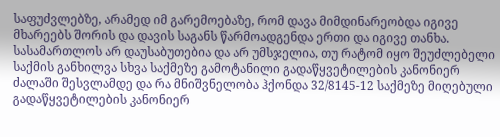საფუძვლებზე, არამედ იმ გარემოებაზე, რომ დავა მიმდინარეობდა იგივე მხარეებს შორის და დავის საგანს წარმოადგენდა ერთი და იგივე თანხა. სასამართლოს არ დაუსაბუთებია და არ უმსჯელია, თუ რატომ იყო შეუძლებელი საქმის განხილვა სხვა საქმეზე გამოტანილი გადაწყვეტილების კანონიერ ძალაში შესვლამდე და რა მნიშვნელობა ჰქონდა 32/8145-12 საქმეზე მიღებული გადაწყვეტილების კანონიერ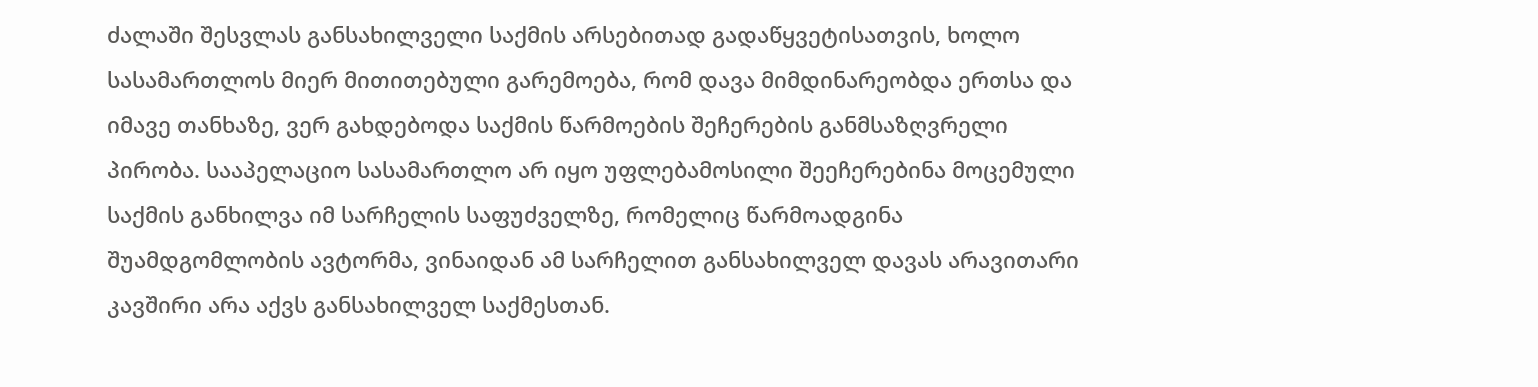ძალაში შესვლას განსახილველი საქმის არსებითად გადაწყვეტისათვის, ხოლო სასამართლოს მიერ მითითებული გარემოება, რომ დავა მიმდინარეობდა ერთსა და იმავე თანხაზე, ვერ გახდებოდა საქმის წარმოების შეჩერების განმსაზღვრელი პირობა. სააპელაციო სასამართლო არ იყო უფლებამოსილი შეეჩერებინა მოცემული საქმის განხილვა იმ სარჩელის საფუძველზე, რომელიც წარმოადგინა შუამდგომლობის ავტორმა, ვინაიდან ამ სარჩელით განსახილველ დავას არავითარი კავშირი არა აქვს განსახილველ საქმესთან.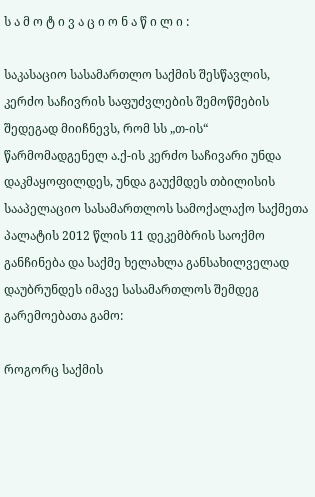ს ა მ ო ტ ი ვ ა ც ი ო ნ ა წ ი ლ ი :

საკასაციო სასამართლო საქმის შესწავლის, კერძო საჩივრის საფუძვლების შემოწმების შედეგად მიიჩნევს, რომ სს „თ-ის“ წარმომადგენელ ა.ქ-ის კერძო საჩივარი უნდა დაკმაყოფილდეს, უნდა გაუქმდეს თბილისის სააპელაციო სასამართლოს სამოქალაქო საქმეთა პალატის 2012 წლის 11 დეკემბრის საოქმო განჩინება და საქმე ხელახლა განსახილველად დაუბრუნდეს იმავე სასამართლოს შემდეგ გარემოებათა გამო:

როგორც საქმის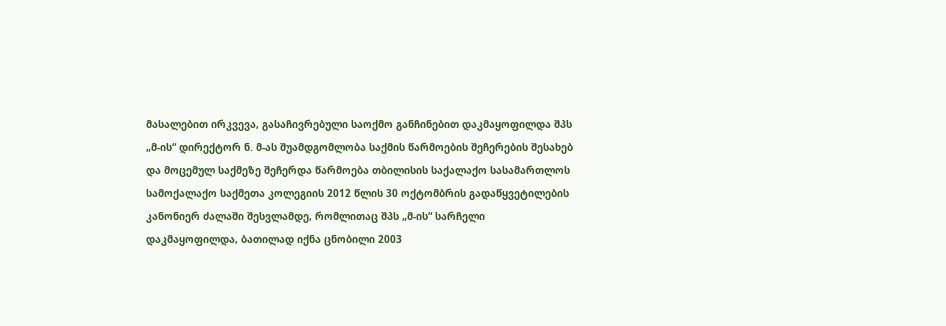მასალებით ირკვევა, გასაჩივრებული საოქმო განჩინებით დაკმაყოფილდა შპს „მ-ის“ დირექტორ ნ. მ-ას შუამდგომლობა საქმის წარმოების შეჩერების შესახებ და მოცემულ საქმეზე შეჩერდა წარმოება თბილისის საქალაქო სასამართლოს სამოქალაქო საქმეთა კოლეგიის 2012 წლის 30 ოქტომბრის გადაწყვეტილების კანონიერ ძალაში შესვლამდე, რომლითაც შპს „მ-ის“ სარჩელი დაკმაყოფილდა, ბათილად იქნა ცნობილი 2003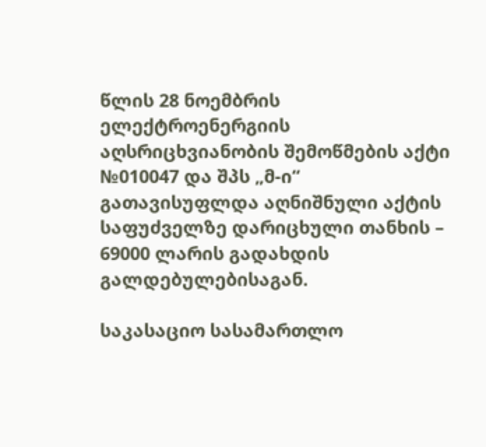წლის 28 ნოემბრის ელექტროენერგიის აღსრიცხვიანობის შემოწმების აქტი №010047 და შპს „მ-ი“ გათავისუფლდა აღნიშნული აქტის საფუძველზე დარიცხული თანხის – 69000 ლარის გადახდის გალდებულებისაგან.

საკასაციო სასამართლო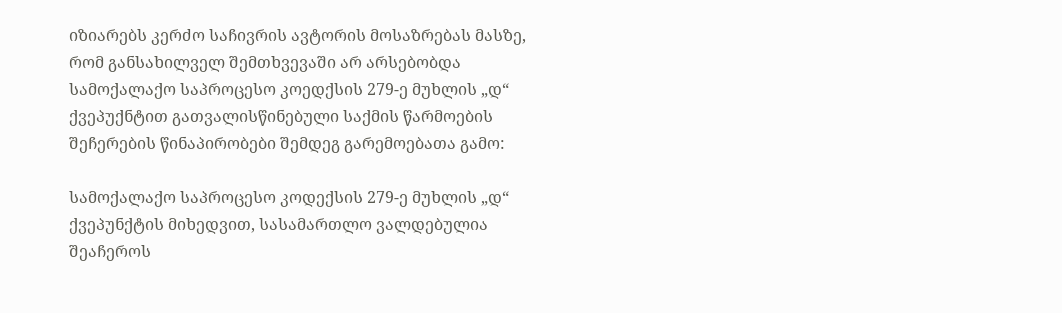იზიარებს კერძო საჩივრის ავტორის მოსაზრებას მასზე, რომ განსახილველ შემთხვევაში არ არსებობდა სამოქალაქო საპროცესო კოედქსის 279-ე მუხლის „დ“ ქვეპუქნტით გათვალისწინებული საქმის წარმოების შეჩერების წინაპირობები შემდეგ გარემოებათა გამო:

სამოქალაქო საპროცესო კოდექსის 279-ე მუხლის „დ“ ქვეპუნქტის მიხედვით, სასამართლო ვალდებულია შეაჩეროს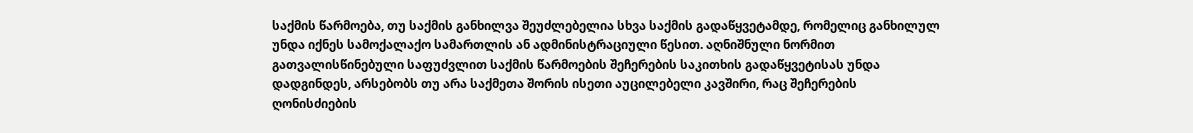საქმის წარმოება, თუ საქმის განხილვა შეუძლებელია სხვა საქმის გადაწყვეტამდე, რომელიც განხილულ უნდა იქნეს სამოქალაქო სამართლის ან ადმინისტრაციული წესით. აღნიშნული ნორმით გათვალისწინებული საფუძვლით საქმის წარმოების შეჩერების საკითხის გადაწყვეტისას უნდა დადგინდეს, არსებობს თუ არა საქმეთა შორის ისეთი აუცილებელი კავშირი, რაც შეჩერების ღონისძიების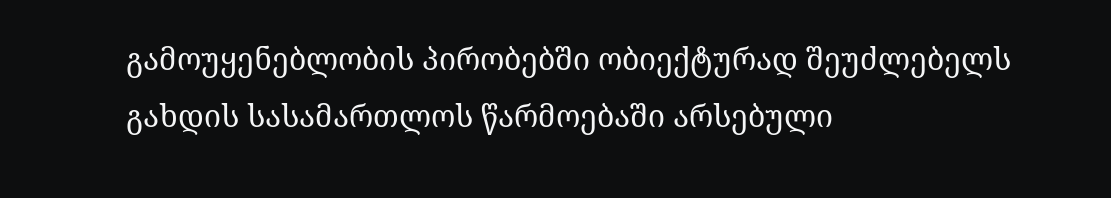გამოუყენებლობის პირობებში ობიექტურად შეუძლებელს გახდის სასამართლოს წარმოებაში არსებული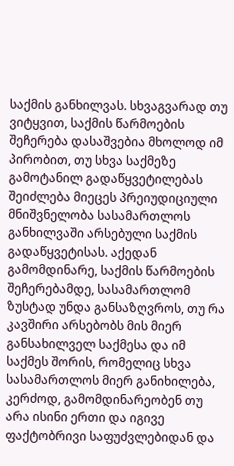საქმის განხილვას. სხვაგვარად თუ ვიტყვით, საქმის წარმოების შეჩერება დასაშვებია მხოლოდ იმ პირობით, თუ სხვა საქმეზე გამოტანილ გადაწყვეტილებას შეიძლება მიეცეს პრეიუდიციული მნიშვნელობა სასამართლოს განხილვაში არსებული საქმის გადაწყვეტისას. აქედან გამომდინარე, საქმის წარმოების შეჩერებამდე, სასამართლომ ზუსტად უნდა განსაზღვროს, თუ რა კავშირი არსებობს მის მიერ განსახილველ საქმესა და იმ საქმეს შორის, რომელიც სხვა სასამართლოს მიერ განიხილება, კერძოდ, გამომდინარეობენ თუ არა ისინი ერთი და იგივე ფაქტობრივი საფუძვლებიდან და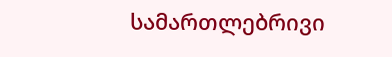სამართლებრივი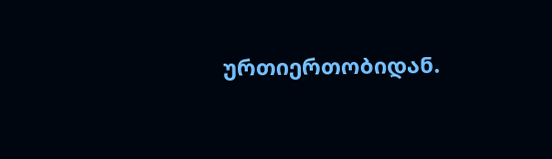ურთიერთობიდან.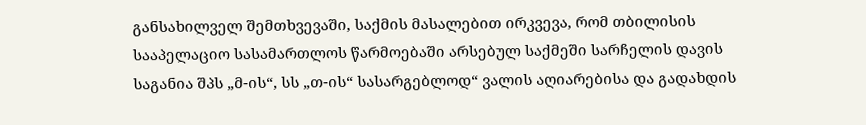განსახილველ შემთხვევაში, საქმის მასალებით ირკვევა, რომ თბილისის სააპელაციო სასამართლოს წარმოებაში არსებულ საქმეში სარჩელის დავის საგანია შპს „მ-ის“, სს „თ-ის“ სასარგებლოდ“ ვალის აღიარებისა და გადახდის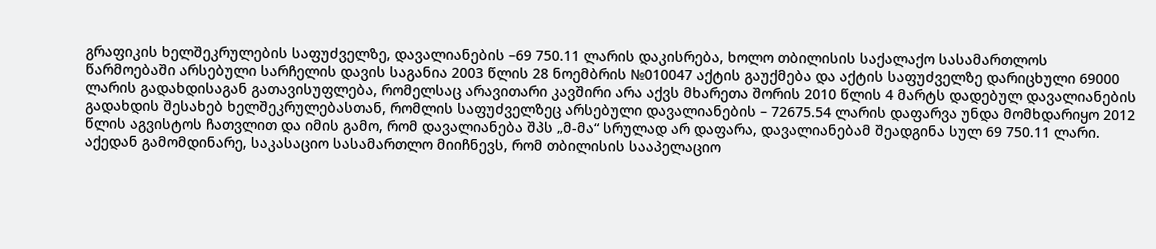გრაფიკის ხელშეკრულების საფუძველზე, დავალიანების –69 750.11 ლარის დაკისრება, ხოლო თბილისის საქალაქო სასამართლოს წარმოებაში არსებული სარჩელის დავის საგანია 2003 წლის 28 ნოემბრის №010047 აქტის გაუქმება და აქტის საფუძველზე დარიცხული 69000 ლარის გადახდისაგან გათავისუფლება, რომელსაც არავითარი კავშირი არა აქვს მხარეთა შორის 2010 წლის 4 მარტს დადებულ დავალიანების გადახდის შესახებ ხელშეკრულებასთან, რომლის საფუძველზეც არსებული დავალიანების – 72675.54 ლარის დაფარვა უნდა მომხდარიყო 2012 წლის აგვისტოს ჩათვლით და იმის გამო, რომ დავალიანება შპს „მ-მა“ სრულად არ დაფარა, დავალიანებამ შეადგინა სულ 69 750.11 ლარი. აქედან გამომდინარე, საკასაციო სასამართლო მიიჩნევს, რომ თბილისის სააპელაციო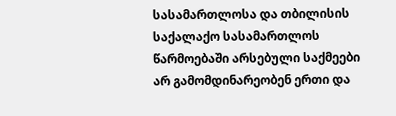სასამართლოსა და თბილისის საქალაქო სასამართლოს წარმოებაში არსებული საქმეები არ გამომდინარეობენ ერთი და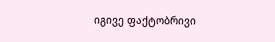იგივე ფაქტობრივი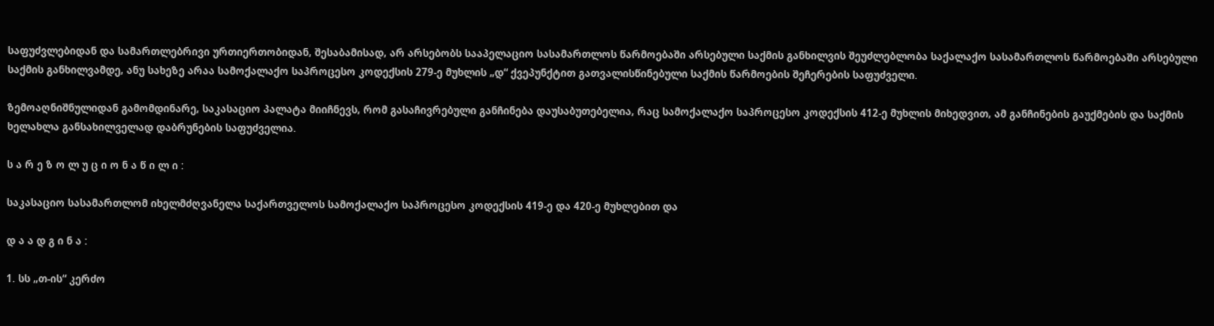საფუძვლებიდან და სამართლებრივი ურთიერთობიდან, შესაბამისად, არ არსებობს სააპელაციო სასამართლოს წარმოებაში არსებული საქმის განხილვის შეუძლებლობა საქალაქო სასამართლოს წარმოებაში არსებული საქმის განხილვამდე, ანუ სახეზე არაა სამოქალაქო საპროცესო კოდექსის 279-ე მუხლის „დ“ ქვეპუნქტით გათვალისწინებული საქმის წარმოების შეჩერების საფუძველი.

ზემოაღნიშნულიდან გამომდინარე, საკასაციო პალატა მიიჩნევს, რომ გასაჩივრებული განჩინება დაუსაბუთებელია, რაც სამოქალაქო საპროცესო კოდექსის 412-ე მუხლის მიხედვით, ამ განჩინების გაუქმების და საქმის ხელახლა განსახილველად დაბრუნების საფუძველია.

ს ა რ ე ზ ო ლ უ ც ი ო ნ ა წ ი ლ ი :

საკასაციო სასამართლომ იხელმძღვანელა საქართველოს სამოქალაქო საპროცესო კოდექსის 419-ე და 420-ე მუხლებით და

დ ა ა დ გ ი ნ ა :

1. სს „თ-ის“ კერძო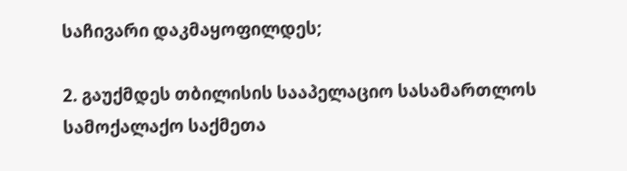საჩივარი დაკმაყოფილდეს;

2. გაუქმდეს თბილისის სააპელაციო სასამართლოს სამოქალაქო საქმეთა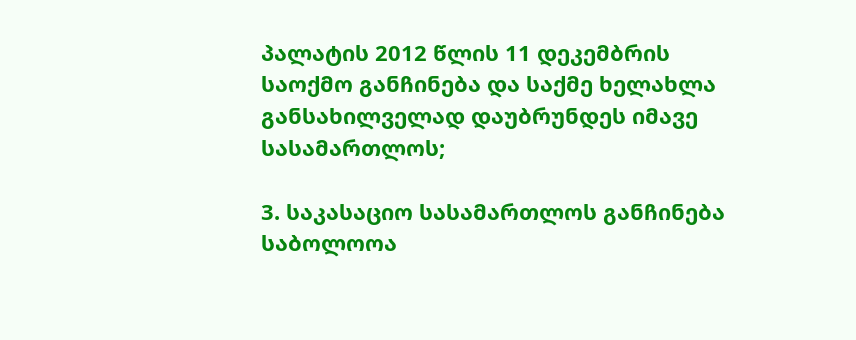პალატის 2012 წლის 11 დეკემბრის საოქმო განჩინება და საქმე ხელახლა განსახილველად დაუბრუნდეს იმავე სასამართლოს;

3. საკასაციო სასამართლოს განჩინება საბოლოოა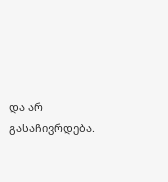და არ გასაჩივრდება.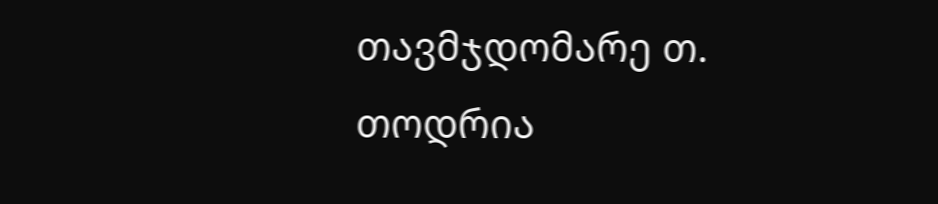თავმჯდომარე თ. თოდრია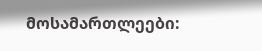მოსამართლეები: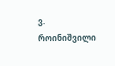ვ. როინიშვილი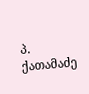პ. ქათამაძე